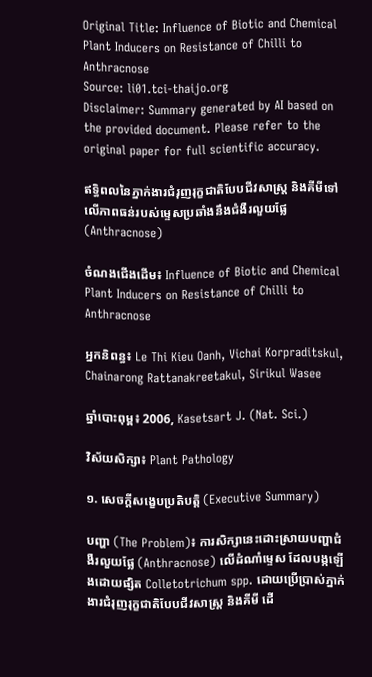Original Title: Influence of Biotic and Chemical Plant Inducers on Resistance of Chilli to Anthracnose
Source: li01.tci-thaijo.org
Disclaimer: Summary generated by AI based on the provided document. Please refer to the original paper for full scientific accuracy.

ឥទ្ធិពលនៃភ្នាក់ងារជំរុញរុក្ខជាតិបែបជីវសាស្ត្រ និងគីមីទៅលើភាពធន់របស់ម្ទេសប្រឆាំងនឹងជំងឺរលួយផ្លែ (Anthracnose)

ចំណងជើងដើម៖ Influence of Biotic and Chemical Plant Inducers on Resistance of Chilli to Anthracnose

អ្នកនិពន្ធ៖ Le Thi Kieu Oanh, Vichai Korpraditskul, Chainarong Rattanakreetakul, Sirikul Wasee

ឆ្នាំបោះពុម្ព៖ 2006, Kasetsart J. (Nat. Sci.)

វិស័យសិក្សា៖ Plant Pathology

១. សេចក្តីសង្ខេបប្រតិបត្តិ (Executive Summary)

បញ្ហា (The Problem)៖ ការសិក្សានេះដោះស្រាយបញ្ហាជំងឺរលួយផ្លែ (Anthracnose) លើដំណាំម្ទេស ដែលបង្កឡើងដោយផ្សិត Colletotrichum spp. ដោយប្រើប្រាស់ភ្នាក់ងារជំរុញរុក្ខជាតិបែបជីវសាស្ត្រ និងគីមី ដើ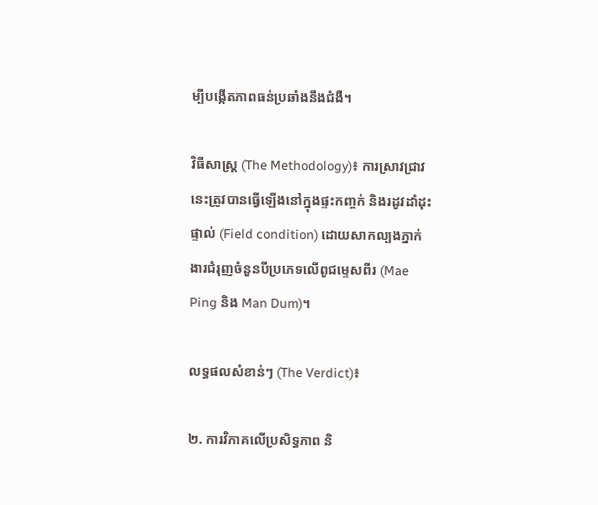ម្បីបង្កើតភាពធន់ប្រឆាំងនឹងជំងឺ។

វិធីសាស្ត្រ (The Methodology)៖ ការស្រាវជ្រាវនេះត្រូវបានធ្វើឡើងនៅក្នុងផ្ទះកញ្ចក់ និងរដូវដាំដុះផ្ទាល់ (Field condition) ដោយសាកល្បងភ្នាក់ងារជំរុញចំនួនបីប្រភេទលើពូជម្ទេសពីរ (Mae Ping និង Man Dum)។

លទ្ធផលសំខាន់ៗ (The Verdict)៖

២. ការវិភាគលើប្រសិទ្ធភាព និ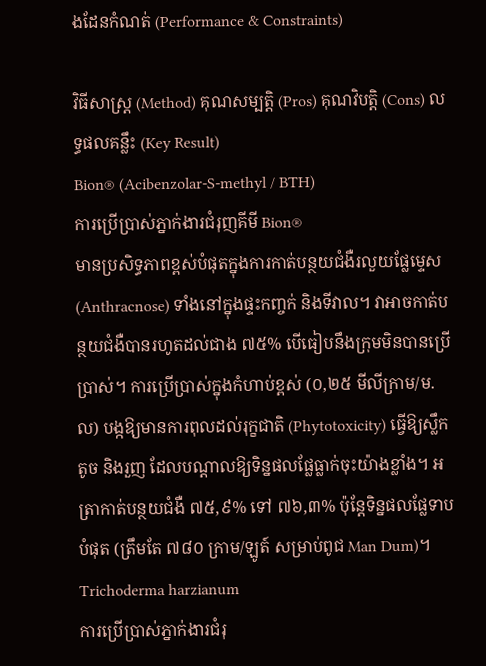ងដែនកំណត់ (Performance & Constraints)

វិធីសាស្ត្រ (Method) គុណសម្បត្តិ (Pros) គុណវិបត្តិ (Cons) លទ្ធផលគន្លឹះ (Key Result)
Bion® (Acibenzolar-S-methyl / BTH)
ការប្រើប្រាស់ភ្នាក់ងារជំរុញគីមី Bion®
មានប្រសិទ្ធភាពខ្ពស់បំផុតក្នុងការកាត់បន្ថយជំងឺរលួយផ្លែម្ទេស (Anthracnose) ទាំងនៅក្នុងផ្ទះកញ្ចក់ និងទីវាល។ វាអាចកាត់បន្ថយជំងឺបានរហូតដល់ជាង ៧៥% បើធៀបនឹងក្រុមមិនបានប្រើប្រាស់។ ការប្រើប្រាស់ក្នុងកំហាប់ខ្ពស់ (០,២៥ មីលីក្រាម/ម.ល) បង្កឱ្យមានការពុលដល់រុក្ខជាតិ (Phytotoxicity) ធ្វើឱ្យស្លឹកតូច និងរួញ ដែលបណ្តាលឱ្យទិន្នផលផ្លែធ្លាក់ចុះយ៉ាងខ្លាំង។ អត្រាកាត់បន្ថយជំងឺ ៧៥,៩% ទៅ ៧៦,៣% ប៉ុន្តែទិន្នផលផ្លែទាបបំផុត (ត្រឹមតែ ៧៨០ ក្រាម/ឡូត៍ សម្រាប់ពូជ Man Dum)។
Trichoderma harzianum
ការប្រើប្រាស់ភ្នាក់ងារជំរុ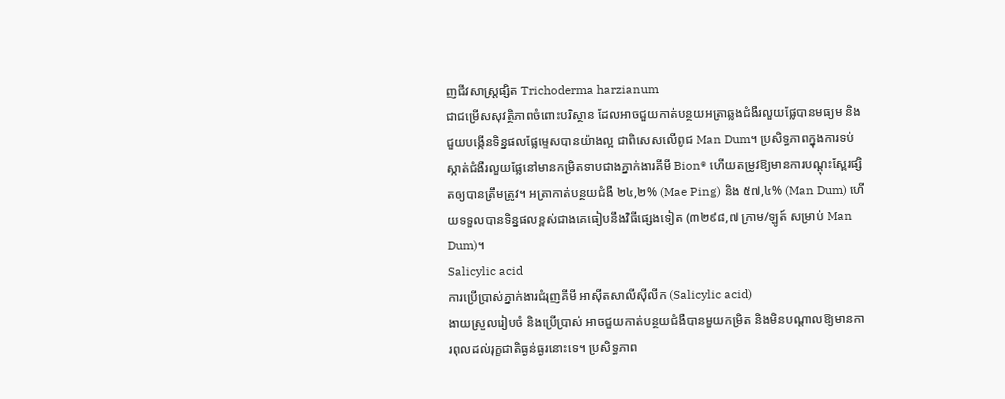ញជីវសាស្ត្រផ្សិត Trichoderma harzianum
ជាជម្រើសសុវត្ថិភាពចំពោះបរិស្ថាន ដែលអាចជួយកាត់បន្ថយអត្រាឆ្លងជំងឺរលួយផ្លែបានមធ្យម និងជួយបង្កើនទិន្នផលផ្លែម្ទេសបានយ៉ាងល្អ ជាពិសេសលើពូជ Man Dum។ ប្រសិទ្ធភាពក្នុងការទប់ស្កាត់ជំងឺរលួយផ្លែនៅមានកម្រិតទាបជាងភ្នាក់ងារគីមី Bion® ហើយតម្រូវឱ្យមានការបណ្តុះស្ពែរផ្សិតឲ្យបានត្រឹមត្រូវ។ អត្រាកាត់បន្ថយជំងឺ ២៤,២% (Mae Ping) និង ៥៧,៤% (Man Dum) ហើយទទួលបានទិន្នផលខ្ពស់ជាងគេធៀបនឹងវិធីផ្សេងទៀត (៣២៩៨,៧ ក្រាម/ឡូត៍ សម្រាប់ Man Dum)។
Salicylic acid
ការប្រើប្រាស់ភ្នាក់ងារជំរុញគីមី អាស៊ីតសាលីស៊ីលីក (Salicylic acid)
ងាយស្រួលរៀបចំ និងប្រើប្រាស់ អាចជួយកាត់បន្ថយជំងឺបានមួយកម្រិត និងមិនបណ្តាលឱ្យមានការពុលដល់រុក្ខជាតិធ្ងន់ធ្ងរនោះទេ។ ប្រសិទ្ធភាព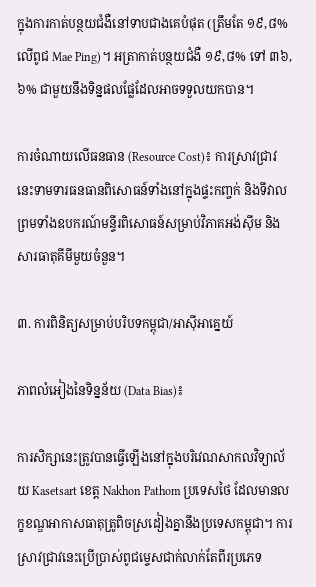ក្នុងការកាត់បន្ថយជំងឺនៅទាបជាងគេបំផុត (ត្រឹមតែ ១៩,៨% លើពូជ Mae Ping)។ អត្រាកាត់បន្ថយជំងឺ ១៩,៨% ទៅ ៣៦,៦% ជាមួយនឹងទិន្នផលផ្លែដែលអាចទទួលយកបាន។

ការចំណាយលើធនធាន (Resource Cost)៖ ការស្រាវជ្រាវនេះទាមទារធនធានពិសោធន៍ទាំងនៅក្នុងផ្ទះកញ្ចក់ និងទីវាល ព្រមទាំងឧបករណ៍មន្ទីរពិសោធន៍សម្រាប់វិភាគអង់ស៊ីម និងសារធាតុគីមីមួយចំនួន។

៣. ការពិនិត្យសម្រាប់បរិបទកម្ពុជា/អាស៊ីអាគ្នេយ៍

ភាពលំអៀងនៃទិន្នន័យ (Data Bias)៖

ការសិក្សានេះត្រូវបានធ្វើឡើងនៅក្នុងបរិវេណសាកលវិទ្យាល័យ Kasetsart ខេត្ត Nakhon Pathom ប្រទេសថៃ ដែលមានលក្ខខណ្ឌអាកាសធាតុត្រូពិចស្រដៀងគ្នានឹងប្រទេសកម្ពុជា។ ការស្រាវជ្រាវនេះប្រើប្រាស់ពូជម្ទេសជាក់លាក់តែពីរប្រភេទ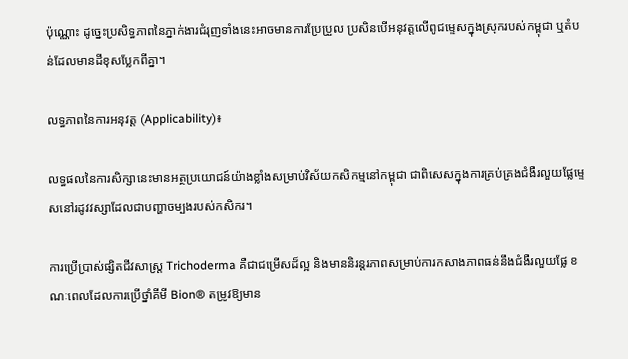ប៉ុណ្ណោះ ដូច្នេះប្រសិទ្ធភាពនៃភ្នាក់ងារជំរុញទាំងនេះអាចមានការប្រែប្រួល ប្រសិនបើអនុវត្តលើពូជម្ទេសក្នុងស្រុករបស់កម្ពុជា ឬតំបន់ដែលមានដីខុសប្លែកពីគ្នា។

លទ្ធភាពនៃការអនុវត្ត (Applicability)៖

លទ្ធផលនៃការសិក្សានេះមានអត្ថប្រយោជន៍យ៉ាងខ្លាំងសម្រាប់វិស័យកសិកម្មនៅកម្ពុជា ជាពិសេសក្នុងការគ្រប់គ្រងជំងឺរលួយផ្លែម្ទេសនៅរដូវវស្សាដែលជាបញ្ហាចម្បងរបស់កសិករ។

ការប្រើប្រាស់ផ្សិតជីវសាស្ត្រ Trichoderma គឺជាជម្រើសដ៏ល្អ និងមាននិរន្តរភាពសម្រាប់ការកសាងភាពធន់នឹងជំងឺរលួយផ្លែ ខណៈពេលដែលការប្រើថ្នាំគីមី Bion® តម្រូវឱ្យមាន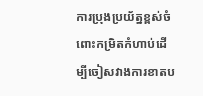ការប្រុងប្រយ័ត្នខ្ពស់ចំពោះកម្រិតកំហាប់ដើម្បីចៀសវាងការខាតប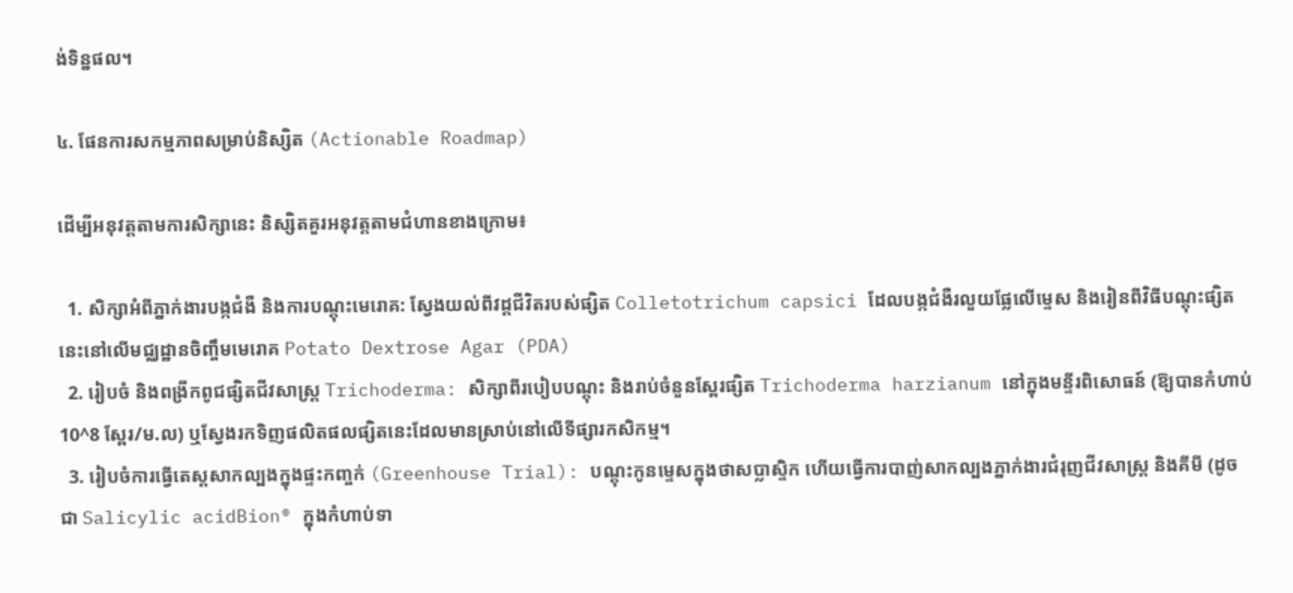ង់ទិន្នផល។

៤. ផែនការសកម្មភាពសម្រាប់និស្សិត (Actionable Roadmap)

ដើម្បីអនុវត្តតាមការសិក្សានេះ និស្សិតគួរអនុវត្តតាមជំហានខាងក្រោម៖

  1. សិក្សាអំពីភ្នាក់ងារបង្កជំងឺ និងការបណ្តុះមេរោគ: ស្វែងយល់ពីវដ្តជីវិតរបស់ផ្សិត Colletotrichum capsici ដែលបង្កជំងឺរលួយផ្លែលើម្ទេស និងរៀនពីវិធីបណ្តុះផ្សិតនេះនៅលើមជ្ឈដ្ឋានចិញ្ចឹមមេរោគ Potato Dextrose Agar (PDA)
  2. រៀបចំ និងពង្រីកពូជផ្សិតជីវសាស្ត្រ Trichoderma: សិក្សាពីរបៀបបណ្តុះ និងរាប់ចំនួនស្ពែរផ្សិត Trichoderma harzianum នៅក្នុងមន្ទីរពិសោធន៍ (ឱ្យបានកំហាប់ 10^8 ស្ពែរ/ម.ល) ឬស្វែងរកទិញផលិតផលផ្សិតនេះដែលមានស្រាប់នៅលើទីផ្សារកសិកម្ម។
  3. រៀបចំការធ្វើតេស្តសាកល្បងក្នុងផ្ទះកញ្ចក់ (Greenhouse Trial): បណ្តុះកូនម្ទេសក្នុងថាសប្លាស្ទិក ហើយធ្វើការបាញ់សាកល្បងភ្នាក់ងារជំរុញជីវសាស្ត្រ និងគីមី (ដូចជា Salicylic acidBion® ក្នុងកំហាប់ទា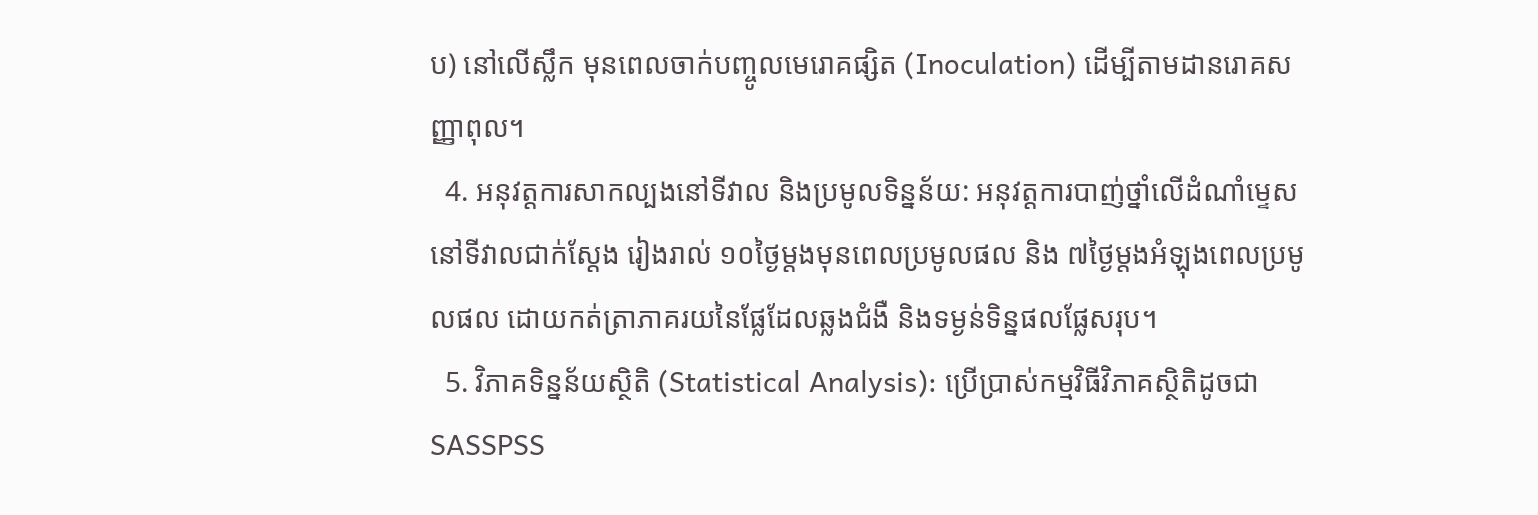ប) នៅលើស្លឹក មុនពេលចាក់បញ្ចូលមេរោគផ្សិត (Inoculation) ដើម្បីតាមដានរោគសញ្ញាពុល។
  4. អនុវត្តការសាកល្បងនៅទីវាល និងប្រមូលទិន្នន័យ: អនុវត្តការបាញ់ថ្នាំលើដំណាំម្ទេសនៅទីវាលជាក់ស្តែង រៀងរាល់ ១០ថ្ងៃម្តងមុនពេលប្រមូលផល និង ៧ថ្ងៃម្តងអំឡុងពេលប្រមូលផល ដោយកត់ត្រាភាគរយនៃផ្លែដែលឆ្លងជំងឺ និងទម្ងន់ទិន្នផលផ្លែសរុប។
  5. វិភាគទិន្នន័យស្ថិតិ (Statistical Analysis): ប្រើប្រាស់កម្មវិធីវិភាគស្ថិតិដូចជា SASSPSS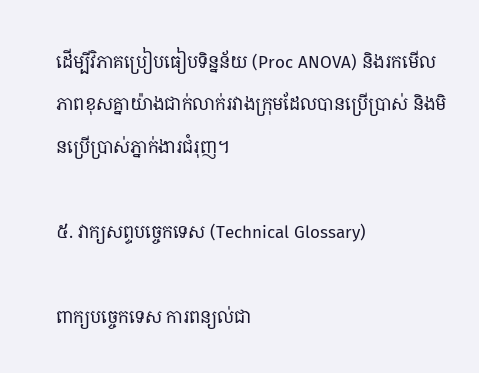ដើម្បីវិភាគប្រៀបធៀបទិន្នន័យ (Proc ANOVA) និងរកមើលភាពខុសគ្នាយ៉ាងជាក់លាក់រវាងក្រុមដែលបានប្រើប្រាស់ និងមិនប្រើប្រាស់ភ្នាក់ងារជំរុញ។

៥. វាក្យសព្ទបច្ចេកទេស (Technical Glossary)

ពាក្យបច្ចេកទេស ការពន្យល់ជា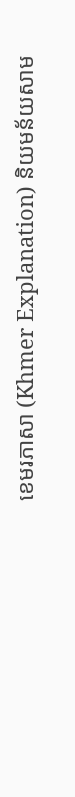ខេមរភាសា (Khmer Explanation) និយមន័យសាម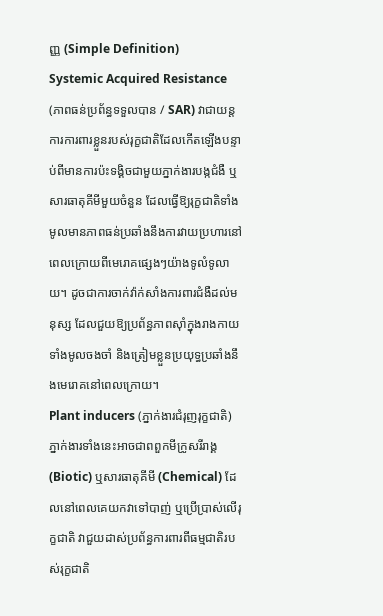ញ្ញ (Simple Definition)
Systemic Acquired Resistance (ភាពធន់ប្រព័ន្ធទទួលបាន / SAR) វាជាយន្តការការពារខ្លួនរបស់រុក្ខជាតិដែលកើតឡើងបន្ទាប់ពីមានការប៉ះទង្គិចជាមួយភ្នាក់ងារបង្កជំងឺ ឬសារធាតុគីមីមួយចំនួន ដែលធ្វើឱ្យរុក្ខជាតិទាំងមូលមានភាពធន់ប្រឆាំងនឹងការវាយប្រហារនៅពេលក្រោយពីមេរោគផ្សេងៗយ៉ាងទូលំទូលាយ។ ដូចជាការចាក់វ៉ាក់សាំងការពារជំងឺដល់មនុស្ស ដែលជួយឱ្យប្រព័ន្ធភាពស៊ាំក្នុងរាងកាយទាំងមូលចងចាំ និងត្រៀមខ្លួនប្រយុទ្ធប្រឆាំងនឹងមេរោគនៅពេលក្រោយ។
Plant inducers (ភ្នាក់ងារជំរុញរុក្ខជាតិ) ភ្នាក់ងារទាំងនេះអាចជាពពួកមីក្រូសរីរាង្គ (Biotic) ឬសារធាតុគីមី (Chemical) ដែលនៅពេលគេយកវាទៅបាញ់ ឬប្រើប្រាស់លើរុក្ខជាតិ វាជួយដាស់ប្រព័ន្ធការពារពីធម្មជាតិរបស់រុក្ខជាតិ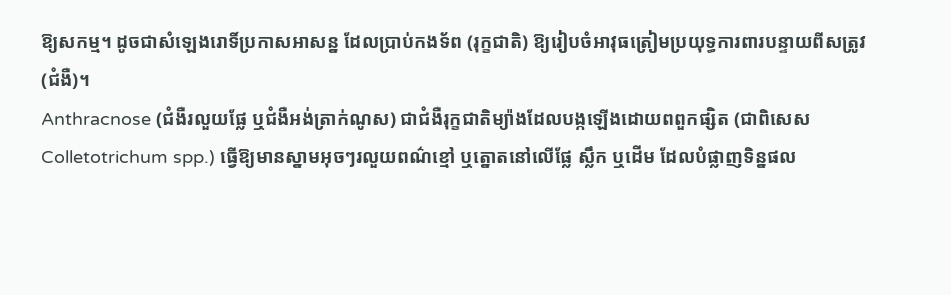ឱ្យសកម្ម។ ដូចជាសំឡេងរោទិ៍ប្រកាសអាសន្ន ដែលប្រាប់កងទ័ព (រុក្ខជាតិ) ឱ្យរៀបចំអាវុធត្រៀមប្រយុទ្ធការពារបន្ទាយពីសត្រូវ (ជំងឺ)។
Anthracnose (ជំងឺរលួយផ្លែ ឬជំងឺអង់ត្រាក់ណូស) ជាជំងឺរុក្ខជាតិម្យ៉ាងដែលបង្កឡើងដោយពពួកផ្សិត (ជាពិសេស Colletotrichum spp.) ធ្វើឱ្យមានស្នាមអុចៗរលួយពណ៌ខ្មៅ ឬត្នោតនៅលើផ្លែ ស្លឹក ឬដើម ដែលបំផ្លាញទិន្នផល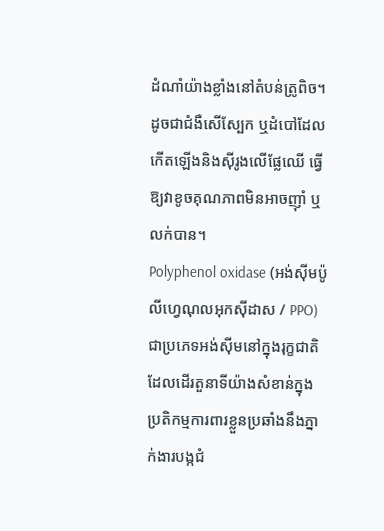ដំណាំយ៉ាងខ្លាំងនៅតំបន់ត្រូពិច។ ដូចជាជំងឺសើស្បែក ឬដំបៅដែលកើតឡើងនិងស៊ីរូងលើផ្លែឈើ ធ្វើឱ្យវាខូចគុណភាពមិនអាចញ៉ាំ ឬលក់បាន។
Polyphenol oxidase (អង់ស៊ីមប៉ូលីហ្វេណុលអុកស៊ីដាស / PPO) ជាប្រភេទអង់ស៊ីមនៅក្នុងរុក្ខជាតិដែលដើរតួនាទីយ៉ាងសំខាន់ក្នុងប្រតិកម្មការពារខ្លួនប្រឆាំងនឹងភ្នាក់ងារបង្កជំ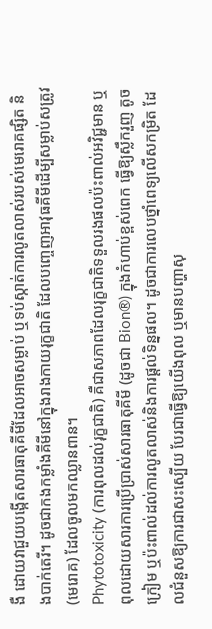ងឺ ដោយវាជួយបង្កើតសារធាតុគីមីដែលអាចសម្លាប់ ឬទប់ស្កាត់ការលូតលាស់របស់មេរោគផ្សិត និងបាក់តេរី។ ដូចជាកងកម្លាំងគីមីនៅក្នុងរាងកាយរុក្ខជាតិ ដែលបញ្ចេញអាវុធគីមីដើម្បីសម្លាប់សត្រូវ (មេរោគ) ដែលចូលមកឈ្លានពាន។
Phytotoxicity (ការពុលដល់រុក្ខជាតិ) គឺជាសភាពដែលរុក្ខជាតិទទួលរងផលប៉ះពាល់អវិជ្ជមាន ឬពុលដោយសារការប្រើប្រាស់សារធាតុគីមី (ដូចជា Bion®) ក្នុងកំហាប់ខ្ពស់ពេក ធ្វើឱ្យស្លឹករួញ តូច ក្រៀម ឬប៉ះពាល់ដល់ការលូតលាស់និងការផ្តល់ទិន្នផល។ ដូចជាការលេបថ្នាំពេទ្យលើសកម្រិត ដែលជំនួសឱ្យការជាសះស្បើយ បែរជាធ្វើឱ្យយើងពុល ឬមានបញ្ហាសុ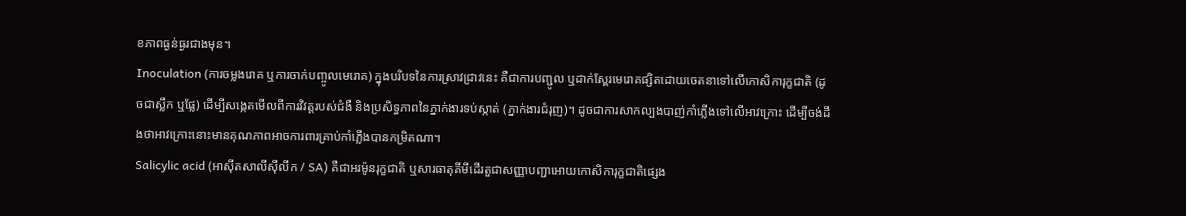ខភាពធ្ងន់ធ្ងរជាងមុន។
Inoculation (ការចម្លងរោគ ឬការចាក់បញ្ចូលមេរោគ) ក្នុងបរិបទនៃការស្រាវជ្រាវនេះ គឺជាការបញ្ជូល ឬដាក់ស្ពែរមេរោគផ្សិតដោយចេតនាទៅលើកោសិការុក្ខជាតិ (ដូចជាស្លឹក ឬផ្លែ) ដើម្បីសង្កេតមើលពីការវិវត្តរបស់ជំងឺ និងប្រសិទ្ធភាពនៃភ្នាក់ងារទប់ស្កាត់ (ភ្នាក់ងារជំរុញ)។ ដូចជាការសាកល្បងបាញ់កាំភ្លើងទៅលើអាវក្រោះ ដើម្បីចង់ដឹងថាអាវក្រោះនោះមានគុណភាពអាចការពារគ្រាប់កាំភ្លើងបានកម្រិតណា។
Salicylic acid (អាស៊ីតសាលីស៊ីលីក / SA) គឺជាអរម៉ូនរុក្ខជាតិ ឬសារធាតុគីមីដើរតួជាសញ្ញាបញ្ជាអោយកោសិការុក្ខជាតិផ្សេង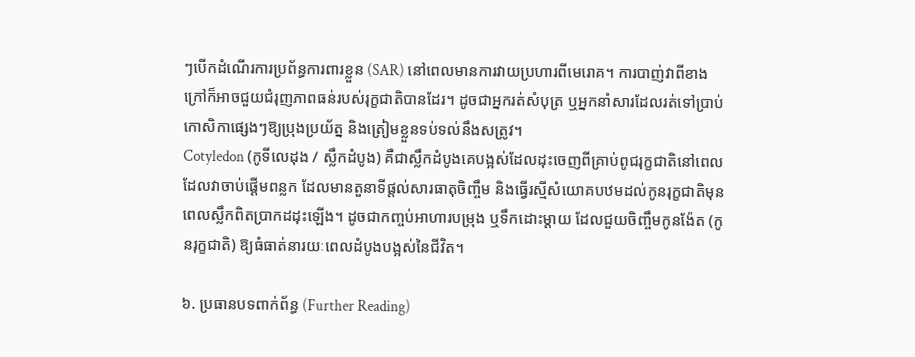ៗបើកដំណើរការប្រព័ន្ធការពារខ្លួន (SAR) នៅពេលមានការវាយប្រហារពីមេរោគ។ ការបាញ់វាពីខាងក្រៅក៏អាចជួយជំរុញភាពធន់របស់រុក្ខជាតិបានដែរ។ ដូចជាអ្នករត់សំបុត្រ ឬអ្នកនាំសារដែលរត់ទៅប្រាប់កោសិកាផ្សេងៗឱ្យប្រុងប្រយ័ត្ន និងត្រៀមខ្លួនទប់ទល់នឹងសត្រូវ។
Cotyledon (កូទីលេដុង / ស្លឹកដំបូង) គឺជាស្លឹកដំបូងគេបង្អស់ដែលដុះចេញពីគ្រាប់ពូជរុក្ខជាតិនៅពេលដែលវាចាប់ផ្តើមពន្លក ដែលមានតួនាទីផ្តល់សារធាតុចិញ្ចឹម និងធ្វើរស្មីសំយោគបឋមដល់កូនរុក្ខជាតិមុនពេលស្លឹកពិតប្រាកដដុះឡើង។ ដូចជាកញ្ចប់អាហារបម្រុង ឬទឹកដោះម្តាយ ដែលជួយចិញ្ចឹមកូនង៉ែត (កូនរុក្ខជាតិ) ឱ្យធំធាត់នារយៈពេលដំបូងបង្អស់នៃជីវិត។

៦. ប្រធានបទពាក់ព័ន្ធ (Further Reading)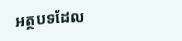អត្ថបទដែល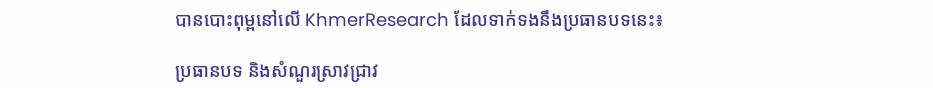បានបោះពុម្ពនៅលើ KhmerResearch ដែលទាក់ទងនឹងប្រធានបទនេះ៖

ប្រធានបទ និងសំណួរស្រាវជ្រាវ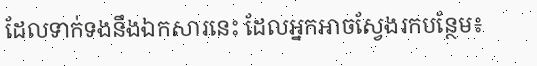ដែលទាក់ទងនឹងឯកសារនេះ ដែលអ្នកអាចស្វែងរកបន្ថែម៖